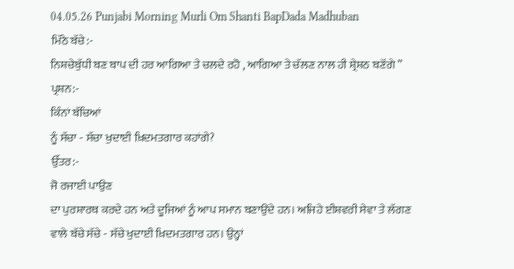04.05.26 Punjabi Morning Murli Om Shanti BapDada Madhuban
ਮਿੱਠੇ ਬੱਚੇ:-
ਨਿਸ਼ਚੇਬੁੱਧੀ ਬਣ ਬਾਪ ਦੀ ਹਰ ਆਗਿਆ ਤੇ ਚਲਦੇ ਰਹੋ , ਆਗਿਆ ਤੇ ਚੱਲਣ ਨਾਲ ਹੀ ਸ਼੍ਰੇਸ਼ਠ ਬਣੋਂਗੇ ”
ਪ੍ਰਸ਼ਨ:-
ਕਿੰਨਾਂ ਬੱਚਿਆਂ
ਨੂੰ ਸੱਚਾ - ਸੱਚਾ ਖੁਦਾਈ ਖ਼ਿਦਮਤਗਾਰ ਕਹਾਂਗੇ?
ਉੱਤਰ:-
ਜੋ ਰਜਾਈ ਪਾਉਣ
ਦਾ ਪੁਰਸ਼ਾਰਥ ਕਰਦੇ ਹਨ ਅਤੇ ਦੂਜਿਆਂ ਨੂੰ ਆਪ ਸਮਾਨ ਬਣਾਉਂਦੇ ਹਨ। ਅਜਿਹੇ ਈਸ਼ਵਰੀ ਸੇਵਾ ਤੇ ਲੱਗਣ
ਵਾਲੇ ਬੱਚੇ ਸੱਚੇ - ਸੱਚੇ ਖੁਦਾਈ ਖ਼ਿਦਮਤਗਾਰ ਹਨ। ਉਨ੍ਹਾਂ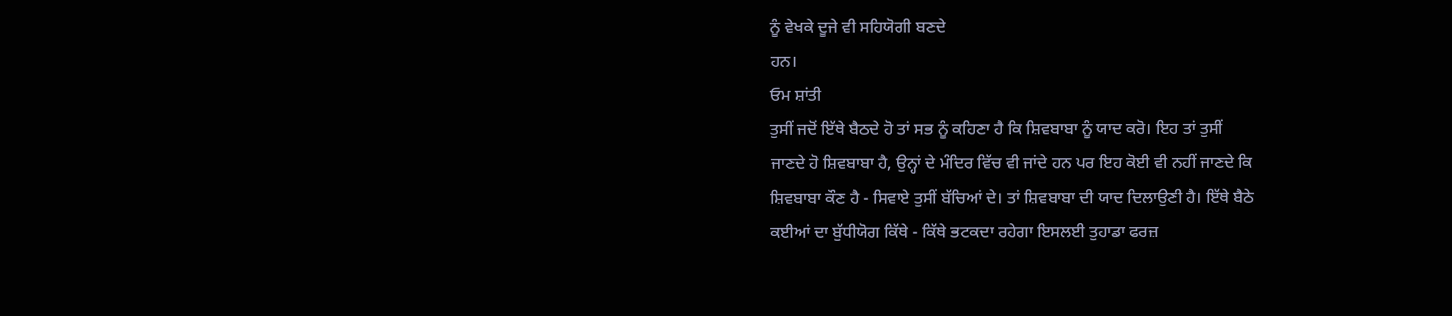ਨੂੰ ਵੇਖਕੇ ਦੂਜੇ ਵੀ ਸਹਿਯੋਗੀ ਬਣਦੇ
ਹਨ।
ਓਮ ਸ਼ਾਂਤੀ
ਤੁਸੀਂ ਜਦੋਂ ਇੱਥੇ ਬੈਠਦੇ ਹੋ ਤਾਂ ਸਭ ਨੂੰ ਕਹਿਣਾ ਹੈ ਕਿ ਸ਼ਿਵਬਾਬਾ ਨੂੰ ਯਾਦ ਕਰੋ। ਇਹ ਤਾਂ ਤੁਸੀਂ
ਜਾਣਦੇ ਹੋ ਸ਼ਿਵਬਾਬਾ ਹੈ, ਉਨ੍ਹਾਂ ਦੇ ਮੰਦਿਰ ਵਿੱਚ ਵੀ ਜਾਂਦੇ ਹਨ ਪਰ ਇਹ ਕੋਈ ਵੀ ਨਹੀਂ ਜਾਣਦੇ ਕਿ
ਸ਼ਿਵਬਾਬਾ ਕੌਣ ਹੈ - ਸਿਵਾਏ ਤੁਸੀਂ ਬੱਚਿਆਂ ਦੇ। ਤਾਂ ਸ਼ਿਵਬਾਬਾ ਦੀ ਯਾਦ ਦਿਲਾਉਣੀ ਹੈ। ਇੱਥੇ ਬੈਠੇ
ਕਈਆਂ ਦਾ ਬੁੱਧੀਯੋਗ ਕਿੱਥੇ - ਕਿੱਥੇ ਭਟਕਦਾ ਰਹੇਗਾ ਇਸਲਈ ਤੁਹਾਡਾ ਫਰਜ਼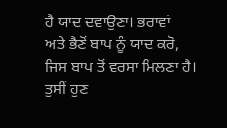ਹੈ ਯਾਦ ਦਵਾਉਣਾ। ਭਰਾਵਾਂ
ਅਤੇ ਭੈਣੋਂ ਬਾਪ ਨੂੰ ਯਾਦ ਕਰੋ, ਜਿਸ ਬਾਪ ਤੋਂ ਵਰਸਾ ਮਿਲਣਾ ਹੈ। ਤੁਸੀਂ ਹੁਣ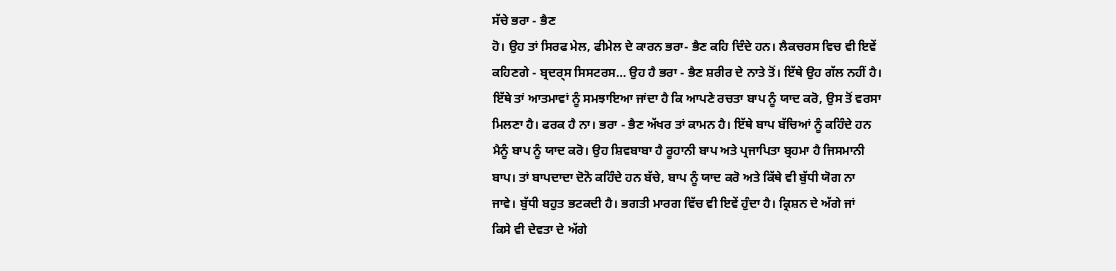ਸੱਚੇ ਭਰਾ - ਭੈਣ
ਹੋ। ਉਹ ਤਾਂ ਸਿਰਫ ਮੇਲ, ਫੀਮੇਲ ਦੇ ਕਾਰਨ ਭਰਾ- ਭੈਣ ਕਹਿ ਦਿੰਦੇ ਹਨ। ਲੈਕਚਰਸ ਵਿਚ ਵੀ ਇਵੇਂ
ਕਹਿਣਗੇ - ਬ੍ਰਦਰ੍ਸ ਸਿਸਟਰਸ… ਉਹ ਹੈ ਭਰਾ - ਭੈਣ ਸ਼ਰੀਰ ਦੇ ਨਾਤੇ ਤੋਂ। ਇੱਥੇ ਉਹ ਗੱਲ ਨਹੀਂ ਹੈ।
ਇੱਥੇ ਤਾਂ ਆਤਮਾਵਾਂ ਨੂੰ ਸਮਝਾਇਆ ਜਾਂਦਾ ਹੈ ਕਿ ਆਪਣੇ ਰਚਤਾ ਬਾਪ ਨੂੰ ਯਾਦ ਕਰੋ, ਉਸ ਤੋਂ ਵਰਸਾ
ਮਿਲਣਾ ਹੈ। ਫਰਕ ਹੈ ਨਾ। ਭਰਾ - ਭੈਣ ਅੱਖਰ ਤਾਂ ਕਾਮਨ ਹੈ। ਇੱਥੇ ਬਾਪ ਬੱਚਿਆਂ ਨੂੰ ਕਹਿੰਦੇ ਹਨ
ਮੈਨੂੰ ਬਾਪ ਨੂੰ ਯਾਦ ਕਰੋ। ਉਹ ਸ਼ਿਵਬਾਬਾ ਹੈ ਰੂਹਾਨੀ ਬਾਪ ਅਤੇ ਪ੍ਰਜਾਪਿਤਾ ਬ੍ਰਹਮਾ ਹੈ ਜਿਸਮਾਨੀ
ਬਾਪ। ਤਾਂ ਬਾਪਦਾਦਾ ਦੋਨੋ ਕਹਿੰਦੇ ਹਨ ਬੱਚੇ, ਬਾਪ ਨੂੰ ਯਾਦ ਕਰੋ ਅਤੇ ਕਿੱਥੇ ਵੀ ਬੁੱਧੀ ਯੋਗ ਨਾ
ਜਾਵੇ। ਬੁੱਧੀ ਬਹੁਤ ਭਟਕਦੀ ਹੈ। ਭਗਤੀ ਮਾਰਗ ਵਿੱਚ ਵੀ ਇਵੇਂ ਹੁੰਦਾ ਹੈ। ਕ੍ਰਿਸ਼ਨ ਦੇ ਅੱਗੇ ਜਾਂ
ਕਿਸੇ ਵੀ ਦੇਵਤਾ ਦੇ ਅੱਗੇ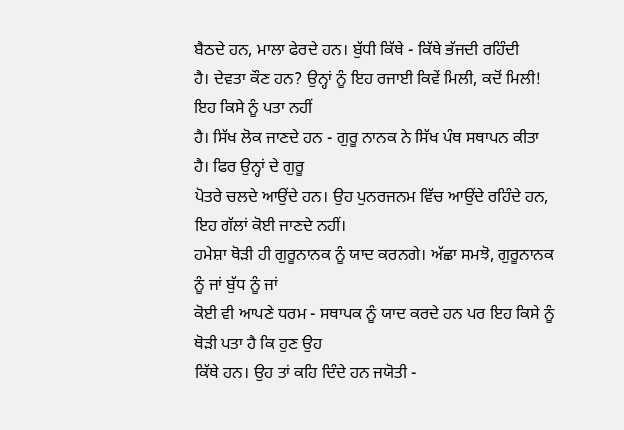ਬੈਠਦੇ ਹਨ, ਮਾਲਾ ਫੇਰਦੇ ਹਨ। ਬੁੱਧੀ ਕਿੱਥੇ - ਕਿੱਥੇ ਭੱਜਦੀ ਰਹਿੰਦੀ
ਹੈ। ਦੇਵਤਾ ਕੌਣ ਹਨ? ਉਨ੍ਹਾਂ ਨੂੰ ਇਹ ਰਜਾਈ ਕਿਵੇਂ ਮਿਲੀ, ਕਦੋਂ ਮਿਲੀ! ਇਹ ਕਿਸੇ ਨੂੰ ਪਤਾ ਨਹੀਂ
ਹੈ। ਸਿੱਖ ਲੋਕ ਜਾਣਦੇ ਹਨ - ਗੁਰੂ ਨਾਨਕ ਨੇ ਸਿੱਖ ਪੰਥ ਸਥਾਪਨ ਕੀਤਾ ਹੈ। ਫਿਰ ਉਨ੍ਹਾਂ ਦੇ ਗੁਰੂ
ਪੋਤਰੇ ਚਲਦੇ ਆਉਂਦੇ ਹਨ। ਉਹ ਪੁਨਰਜਨਮ ਵਿੱਚ ਆਉਂਦੇ ਰਹਿੰਦੇ ਹਨ, ਇਹ ਗੱਲਾਂ ਕੋਈ ਜਾਣਦੇ ਨਹੀਂ।
ਹਮੇਸ਼ਾ ਥੋੜੀ ਹੀ ਗੁਰੂਨਾਨਕ ਨੂੰ ਯਾਦ ਕਰਨਗੇ। ਅੱਛਾ ਸਮਝੋ, ਗੁਰੂਨਾਨਕ ਨੂੰ ਜਾਂ ਬੁੱਧ ਨੂੰ ਜਾਂ
ਕੋਈ ਵੀ ਆਪਣੇ ਧਰਮ - ਸਥਾਪਕ ਨੂੰ ਯਾਦ ਕਰਦੇ ਹਨ ਪਰ ਇਹ ਕਿਸੇ ਨੂੰ ਥੋੜੀ ਪਤਾ ਹੈ ਕਿ ਹੁਣ ਉਹ
ਕਿੱਥੇ ਹਨ। ਉਹ ਤਾਂ ਕਹਿ ਦਿੰਦੇ ਹਨ ਜਯੋਤੀ -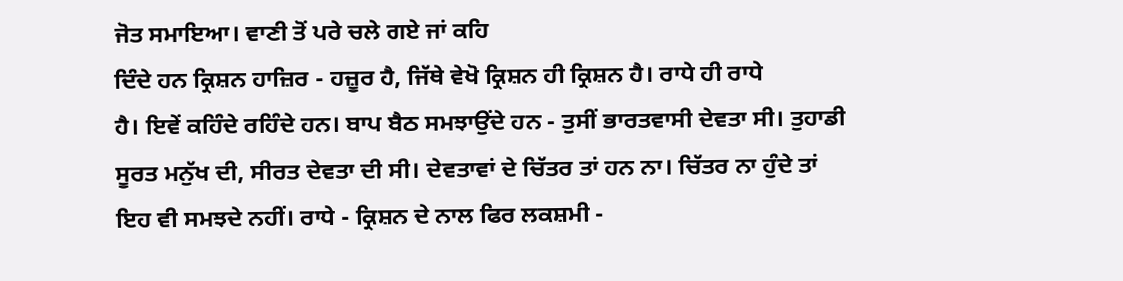ਜੋਤ ਸਮਾਇਆ। ਵਾਣੀ ਤੋਂ ਪਰੇ ਚਲੇ ਗਏ ਜਾਂ ਕਹਿ
ਦਿੰਦੇ ਹਨ ਕ੍ਰਿਸ਼ਨ ਹਾਜ਼ਿਰ - ਹਜ਼ੂਰ ਹੈ, ਜਿੱਥੇ ਵੇਖੋ ਕ੍ਰਿਸ਼ਨ ਹੀ ਕ੍ਰਿਸ਼ਨ ਹੈ। ਰਾਧੇ ਹੀ ਰਾਧੇ
ਹੈ। ਇਵੇਂ ਕਹਿੰਦੇ ਰਹਿੰਦੇ ਹਨ। ਬਾਪ ਬੈਠ ਸਮਝਾਉਂਦੇ ਹਨ - ਤੁਸੀਂ ਭਾਰਤਵਾਸੀ ਦੇਵਤਾ ਸੀ। ਤੁਹਾਡੀ
ਸੂਰਤ ਮਨੁੱਖ ਦੀ, ਸੀਰਤ ਦੇਵਤਾ ਦੀ ਸੀ। ਦੇਵਤਾਵਾਂ ਦੇ ਚਿੱਤਰ ਤਾਂ ਹਨ ਨਾ। ਚਿੱਤਰ ਨਾ ਹੁੰਦੇ ਤਾਂ
ਇਹ ਵੀ ਸਮਝਦੇ ਨਹੀਂ। ਰਾਧੇ - ਕ੍ਰਿਸ਼ਨ ਦੇ ਨਾਲ ਫਿਰ ਲਕਸ਼ਮੀ -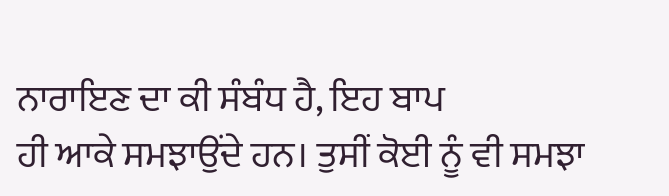ਨਾਰਾਇਣ ਦਾ ਕੀ ਸੰਬੰਧ ਹੈ, ਇਹ ਬਾਪ
ਹੀ ਆਕੇ ਸਮਝਾਉਂਦੇ ਹਨ। ਤੁਸੀਂ ਕੋਈ ਨੂੰ ਵੀ ਸਮਝਾ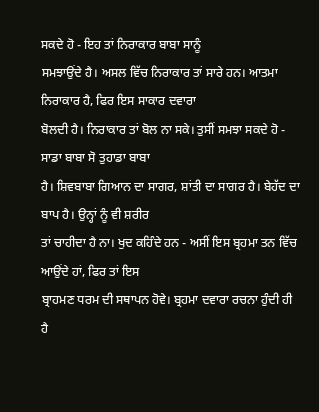ਸਕਦੇ ਹੋ - ਇਹ ਤਾਂ ਨਿਰਾਕਾਰ ਬਾਬਾ ਸਾਨੂੰ
ਸਮਝਾਉਂਦੇ ਹੈ। ਅਸਲ ਵਿੱਚ ਨਿਰਾਕਾਰ ਤਾਂ ਸਾਰੇ ਹਨ। ਆਤਮਾ ਨਿਰਾਕਾਰ ਹੈ, ਫਿਰ ਇਸ ਸਾਕਾਰ ਦਵਾਰਾ
ਬੋਲਦੀ ਹੈ। ਨਿਰਾਕਾਰ ਤਾਂ ਬੋਲ ਨਾ ਸਕੇ। ਤੁਸੀਂ ਸਮਝਾ ਸਕਦੇ ਹੋ - ਸਾਡਾ ਬਾਬਾ ਸੋ ਤੁਹਾਡਾ ਬਾਬਾ
ਹੈ। ਸ਼ਿਵਬਾਬਾ ਗਿਆਨ ਦਾ ਸਾਗਰ, ਸ਼ਾਂਤੀ ਦਾ ਸਾਗਰ ਹੈ। ਬੇਹੱਦ ਦਾ ਬਾਪ ਹੈ। ਉਨ੍ਹਾਂ ਨੂੰ ਵੀ ਸ਼ਰੀਰ
ਤਾਂ ਚਾਹੀਦਾ ਹੈ ਨਾ। ਖੁਦ ਕਹਿੰਦੇ ਹਨ - ਅਸੀਂ ਇਸ ਬ੍ਰਹਮਾ ਤਨ ਵਿੱਚ ਆਉਂਦੇ ਹਾਂ, ਫਿਰ ਤਾਂ ਇਸ
ਬ੍ਰਾਹਮਣ ਧਰਮ ਦੀ ਸਥਾਪਨ ਹੋਵੇ। ਬ੍ਰਹਮਾ ਦਵਾਰਾ ਰਚਨਾ ਹੁੰਦੀ ਹੀ ਹੈ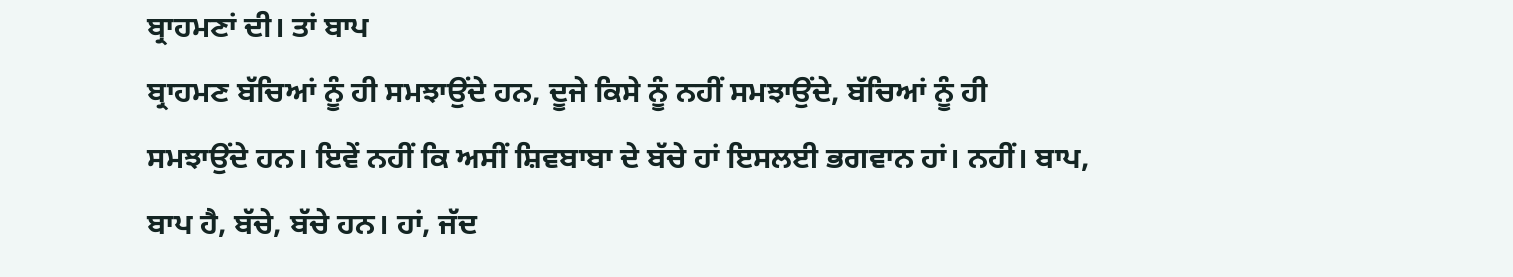ਬ੍ਰਾਹਮਣਾਂ ਦੀ। ਤਾਂ ਬਾਪ
ਬ੍ਰਾਹਮਣ ਬੱਚਿਆਂ ਨੂੰ ਹੀ ਸਮਝਾਉਂਦੇ ਹਨ, ਦੂਜੇ ਕਿਸੇ ਨੂੰ ਨਹੀਂ ਸਮਝਾਉਂਦੇ, ਬੱਚਿਆਂ ਨੂੰ ਹੀ
ਸਮਝਾਉਂਦੇ ਹਨ। ਇਵੇਂ ਨਹੀਂ ਕਿ ਅਸੀਂ ਸ਼ਿਵਬਾਬਾ ਦੇ ਬੱਚੇ ਹਾਂ ਇਸਲਈ ਭਗਵਾਨ ਹਾਂ। ਨਹੀਂ। ਬਾਪ,
ਬਾਪ ਹੈ, ਬੱਚੇ, ਬੱਚੇ ਹਨ। ਹਾਂ, ਜੱਦ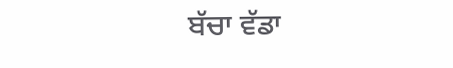ਬੱਚਾ ਵੱਡਾ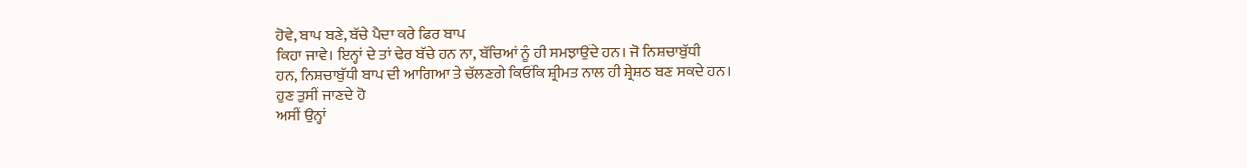ਹੋਵੇ, ਬਾਪ ਬਣੇ, ਬੱਚੇ ਪੈਦਾ ਕਰੇ ਫਿਰ ਬਾਪ
ਕਿਹਾ ਜਾਵੇ। ਇਨ੍ਹਾਂ ਦੇ ਤਾਂ ਢੇਰ ਬੱਚੇ ਹਨ ਨਾ, ਬੱਚਿਆਂ ਨੂੰ ਹੀ ਸਮਝਾਉਂਦੇ ਹਨ। ਜੋ ਨਿਸ਼ਚਾਬੁੱਧੀ
ਹਨ, ਨਿਸ਼ਚਾਬੁੱਧੀ ਬਾਪ ਦੀ ਆਗਿਆ ਤੇ ਚੱਲਣਗੇ ਕਿਓਂਕਿ ਸ਼੍ਰੀਮਤ ਨਾਲ ਹੀ ਸ਼੍ਰੇਸ਼ਠ ਬਣ ਸਕਦੇ ਹਨ।
ਹੁਣ ਤੁਸੀਂ ਜਾਣਦੇ ਹੋ
ਅਸੀਂ ਉਨ੍ਹਾਂ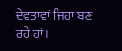ਦੇਵਤਾਵਾਂ ਜਿਹਾ ਬਣ ਰਹੇ ਹਾਂ।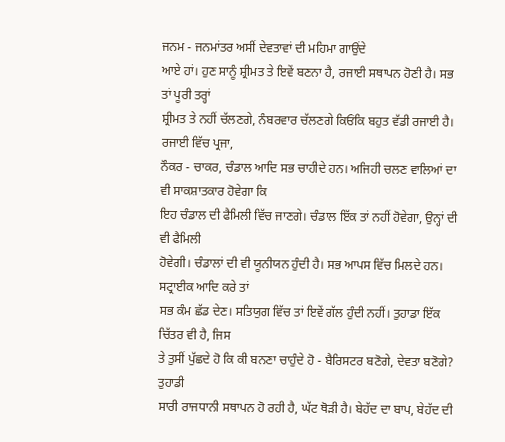ਜਨਮ - ਜਨਮਾਂਤਰ ਅਸੀਂ ਦੇਵਤਾਵਾਂ ਦੀ ਮਹਿਮਾ ਗਾਉਂਦੇ
ਆਏ ਹਾਂ। ਹੁਣ ਸਾਨੂੰ ਸ਼੍ਰੀਮਤ ਤੇ ਇਵੇਂ ਬਣਨਾ ਹੈ, ਰਜਾਈ ਸਥਾਪਨ ਹੋਣੀ ਹੈ। ਸਭ ਤਾਂ ਪੂਰੀ ਤਰ੍ਹਾਂ
ਸ਼੍ਰੀਮਤ ਤੇ ਨਹੀਂ ਚੱਲਣਗੇ, ਨੰਬਰਵਾਰ ਚੱਲਣਗੇ ਕਿਓਂਕਿ ਬਹੁਤ ਵੱਡੀ ਰਜਾਈ ਹੈ। ਰਜਾਈ ਵਿੱਚ ਪ੍ਰਜਾ,
ਨੌਕਰ - ਚਾਕਰ, ਚੰਡਾਲ ਆਦਿ ਸਭ ਚਾਹੀਦੇ ਹਨ। ਅਜਿਹੀ ਚਲਣ ਵਾਲਿਆਂ ਦਾ ਵੀ ਸਾਕਸ਼ਾਤਕਾਰ ਹੋਵੇਗਾ ਕਿ
ਇਹ ਚੰਡਾਲ ਦੀ ਫੈਮਿਲੀ ਵਿੱਚ ਜਾਣਗੇ। ਚੰਡਾਲ ਇੱਕ ਤਾਂ ਨਹੀਂ ਹੋਵੇਗਾ, ਉਨ੍ਹਾਂ ਦੀ ਵੀ ਫੈਮਿਲੀ
ਹੋਵੇਗੀ। ਚੰਡਾਲਾਂ ਦੀ ਵੀ ਯੂਨੀਯਨ ਹੁੰਦੀ ਹੈ। ਸਭ ਆਪਸ ਵਿੱਚ ਮਿਲਦੇ ਹਨ। ਸਟ੍ਰਾਈਕ ਆਦਿ ਕਰੇ ਤਾਂ
ਸਭ ਕੰਮ ਛੱਡ ਦੇਣ। ਸਤਿਯੁਗ ਵਿੱਚ ਤਾਂ ਇਵੇਂ ਗੱਲ ਹੁੰਦੀ ਨਹੀਂ। ਤੁਹਾਡਾ ਇੱਕ ਚਿੱਤਰ ਵੀ ਹੈ, ਜਿਸ
ਤੇ ਤੁਸੀਂ ਪੁੱਛਦੇ ਹੋ ਕਿ ਕੀ ਬਨਣਾ ਚਾਹੁੰਦੇ ਹੋ - ਬੈਰਿਸਟਰ ਬਣੋਗੇ, ਦੇਵਤਾ ਬਣੋਗੇ? ਤੁਹਾਡੀ
ਸਾਰੀ ਰਾਜਧਾਨੀ ਸਥਾਪਨ ਹੋ ਰਹੀ ਹੈ, ਘੱਟ ਥੋੜੀ ਹੈ। ਬੇਹੱਦ ਦਾ ਬਾਪ, ਬੇਹੱਦ ਦੀ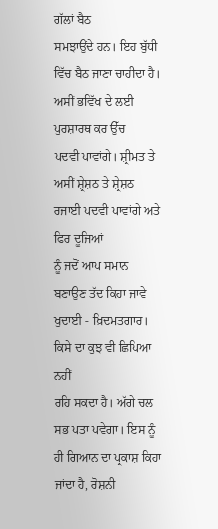ਗੱਲਾਂ ਬੈਠ
ਸਮਝਾਉਂਦੇ ਹਨ। ਇਹ ਬੁੱਧੀ ਵਿੱਚ ਬੈਠ ਜਾਣਾ ਚਾਹੀਦਾ ਹੈ। ਅਸੀਂ ਭਵਿੱਖ ਦੇ ਲਈ ਪੁਰਸ਼ਾਰਥ ਕਰ ਉੱਚ
ਪਦਵੀ ਪਾਵਾਂਗੇ। ਸ਼੍ਰੀਮਤ ਤੇ ਅਸੀਂ ਸ਼੍ਰੇਸ਼ਠ ਤੇ ਸ਼੍ਰੇਸ਼ਠ ਰਜਾਈ ਪਦਵੀ ਪਾਵਾਂਗੇ ਅਤੇ ਫਿਰ ਦੂਜਿਆਂ
ਨੂੰ ਜਦੋਂ ਆਪ ਸਮਾਨ ਬਣਾਉਣ ਤੱਦ ਕਿਹਾ ਜਾਵੇ ਖੁਦਾਈ - ਖ਼ਿਦਮਤਗਾਰ। ਕਿਸੇ ਦਾ ਕੁਝ ਵੀ ਛਿਪਿਆ ਨਹੀਂ
ਰਹਿ ਸਕਦਾ ਹੈ। ਅੱਗੇ ਚਲ ਸਭ ਪਤਾ ਪਵੇਗਾ। ਇਸ ਨੂੰ ਹੀ ਗਿਆਨ ਦਾ ਪ੍ਰਕਾਸ਼ ਕਿਹਾ ਜਾਂਦਾ ਹੈ, ਰੋਸ਼ਨੀ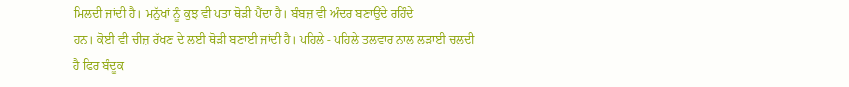ਮਿਲਦੀ ਜਾਂਦੀ ਹੈ। ਮਨੁੱਖਾਂ ਨੂੰ ਕੁਝ ਵੀ ਪਤਾ ਥੋੜੀ ਪੈਂਦਾ ਹੈ। ਬੰਬਜ਼ ਵੀ ਅੰਦਰ ਬਣਾਉਂਦੇ ਰਹਿੰਦੇ
ਹਨ। ਕੋਈ ਵੀ ਚੀਜ਼ ਰੱਖਣ ਦੇ ਲਈ ਥੋੜੀ ਬਣਾਈ ਜਾਂਦੀ ਹੈ। ਪਹਿਲੇ - ਪਹਿਲੇ ਤਲਵਾਰ ਨਾਲ ਲੜਾਈ ਚਲਦੀ
ਹੈ ਫਿਰ ਬੰਦੂਕ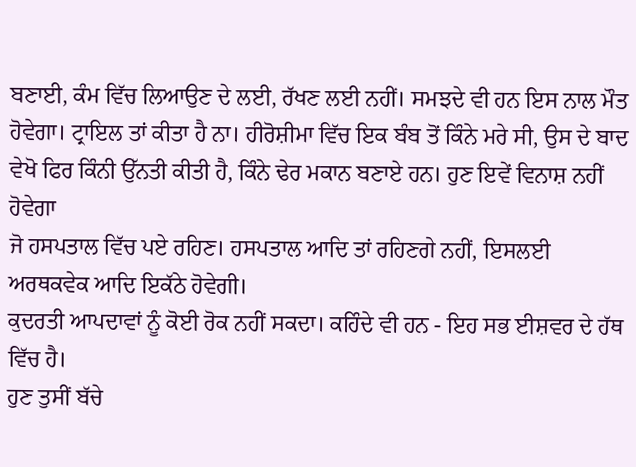ਬਣਾਈ, ਕੰਮ ਵਿੱਚ ਲਿਆਉਣ ਦੇ ਲਈ, ਰੱਖਣ ਲਈ ਨਹੀਂ। ਸਮਝਦੇ ਵੀ ਹਨ ਇਸ ਨਾਲ ਮੌਤ
ਹੋਵੇਗਾ। ਟ੍ਰਾਇਲ ਤਾਂ ਕੀਤਾ ਹੈ ਨਾ। ਹੀਰੋਸ਼ੀਮਾ ਵਿੱਚ ਇਕ ਬੰਬ ਤੋਂ ਕਿੰਨੇ ਮਰੇ ਸੀ, ਉਸ ਦੇ ਬਾਦ
ਵੇਖੋ ਫਿਰ ਕਿੰਨੀ ਉੱਨਤੀ ਕੀਤੀ ਹੈ, ਕਿੰਨੇ ਢੇਰ ਮਕਾਨ ਬਣਾਏ ਹਨ। ਹੁਣ ਇਵੇਂ ਵਿਨਾਸ਼ ਨਹੀਂ ਹੋਵੇਗਾ
ਜੋ ਹਸਪਤਾਲ ਵਿੱਚ ਪਏ ਰਹਿਣ। ਹਸਪਤਾਲ ਆਦਿ ਤਾਂ ਰਹਿਣਗੇ ਨਹੀਂ, ਇਸਲਈ ਅਰਥਕਵੇਕ ਆਦਿ ਇਕੱਠੇ ਹੋਵੇਗੀ।
ਕੁਦਰਤੀ ਆਪਦਾਵਾਂ ਨੂੰ ਕੋਈ ਰੋਕ ਨਹੀਂ ਸਕਦਾ। ਕਹਿੰਦੇ ਵੀ ਹਨ - ਇਹ ਸਭ ਈਸ਼ਵਰ ਦੇ ਹੱਥ ਵਿੱਚ ਹੈ।
ਹੁਣ ਤੁਸੀਂ ਬੱਚੇ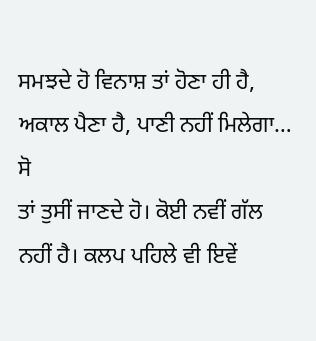ਸਮਝਦੇ ਹੋ ਵਿਨਾਸ਼ ਤਾਂ ਹੋਣਾ ਹੀ ਹੈ, ਅਕਾਲ ਪੈਣਾ ਹੈ, ਪਾਣੀ ਨਹੀਂ ਮਿਲੇਗਾ… ਸੋ
ਤਾਂ ਤੁਸੀਂ ਜਾਣਦੇ ਹੋ। ਕੋਈ ਨਵੀਂ ਗੱਲ ਨਹੀਂ ਹੈ। ਕਲਪ ਪਹਿਲੇ ਵੀ ਇਵੇਂ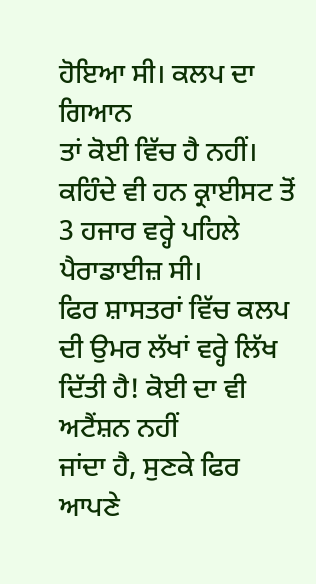ਹੋਇਆ ਸੀ। ਕਲਪ ਦਾ ਗਿਆਨ
ਤਾਂ ਕੋਈ ਵਿੱਚ ਹੈ ਨਹੀਂ। ਕਹਿੰਦੇ ਵੀ ਹਨ ਕ੍ਰਾਈਸਟ ਤੋਂ 3 ਹਜਾਰ ਵਰ੍ਹੇ ਪਹਿਲੇ ਪੈਰਾਡਾਈਜ਼ ਸੀ।
ਫਿਰ ਸ਼ਾਸਤਰਾਂ ਵਿੱਚ ਕਲਪ ਦੀ ਉਮਰ ਲੱਖਾਂ ਵਰ੍ਹੇ ਲਿੱਖ ਦਿੱਤੀ ਹੈ! ਕੋਈ ਦਾ ਵੀ ਅਟੈਂਸ਼ਨ ਨਹੀਂ
ਜਾਂਦਾ ਹੈ, ਸੁਣਕੇ ਫਿਰ ਆਪਣੇ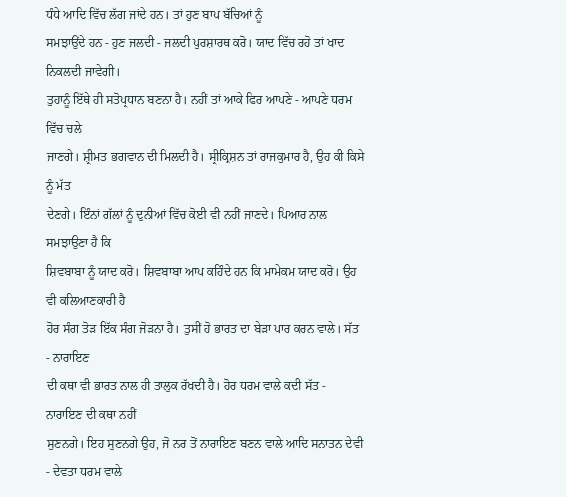ਧੰਧੇ ਆਦਿ ਵਿੱਚ ਲੱਗ ਜਾਂਦੇ ਹਨ। ਤਾਂ ਹੁਣ ਬਾਪ ਬੱਚਿਆਂ ਨੂੰ
ਸਮਝਾਉਂਦੇ ਹਨ - ਹੁਣ ਜਲਦੀ - ਜਲਦੀ ਪੁਰਸ਼ਾਰਥ ਕਰੋ। ਯਾਦ ਵਿੱਚ ਰਹੋ ਤਾਂ ਖਾਦ ਨਿਕਲਦੀ ਜਾਵੇਗੀ।
ਤੁਹਾਨੂੰ ਇੱਥੇ ਹੀ ਸਤੋਪ੍ਰਧਾਨ ਬਣਨਾ ਹੈ। ਨਹੀਂ ਤਾਂ ਆਕੇ ਫਿਰ ਆਪਣੇ - ਆਪਣੇ ਧਰਮ ਵਿੱਚ ਚਲੇ
ਜਾਣਗੇ। ਸ਼੍ਰੀਮਤ ਭਗਵਾਨ ਦੀ ਮਿਲਦੀ ਹੈ। ਸ੍ਰੀਕ੍ਰਿਸ਼ਨ ਤਾਂ ਰਾਜਕੁਮਾਰ ਹੈ, ਉਹ ਕੀ ਕਿਸੇ ਨੂੰ ਮੱਤ
ਦੇਣਗੇ। ਇੰਨਾਂ ਗੱਲਾਂ ਨੂੰ ਦੁਨੀਆਂ ਵਿੱਚ ਕੋਈ ਵੀ ਨਹੀਂ ਜਾਣਦੇ। ਪਿਆਰ ਨਾਲ ਸਮਝਾਉਣਾ ਹੈ ਕਿ
ਸ਼ਿਵਬਾਬਾ ਨੂੰ ਯਾਦ ਕਰੋ। ਸ਼ਿਵਬਾਬਾ ਆਪ ਕਹਿੰਦੇ ਹਨ ਕਿ ਮਾਮੇਕਮ ਯਾਦ ਕਰੋ। ਉਹ ਵੀ ਕਲਿਆਣਕਾਰੀ ਹੈ
ਹੋਰ ਸੰਗ ਤੋੜ ਇੱਕ ਸੰਗ ਜੋੜਨਾ ਹੈ। ਤੁਸੀਂ ਹੋ ਭਾਰਤ ਦਾ ਬੇੜਾ ਪਾਰ ਕਰਨ ਵਾਲੇ। ਸੱਤ - ਨਾਰਾਇਣ
ਦੀ ਕਥਾ ਵੀ ਭਾਰਤ ਨਾਲ ਹੀ ਤਾਲੁਕ ਰੱਖਦੀ ਹੈ। ਹੋਰ ਧਰਮ ਵਾਲੇ ਕਦੀ ਸੱਤ - ਨਾਰਾਇਣ ਦੀ ਕਥਾ ਨਹੀਂ
ਸੁਣਨਗੇ। ਇਹ ਸੁਣਨਗੇ ਉਹ, ਜੋ ਨਰ ਤੋਂ ਨਾਰਾਇਣ ਬਣਨ ਵਾਲੇ ਆਦਿ ਸਨਾਤਨ ਦੇਵੀ - ਦੇਵਤਾ ਧਰਮ ਵਾਲੇ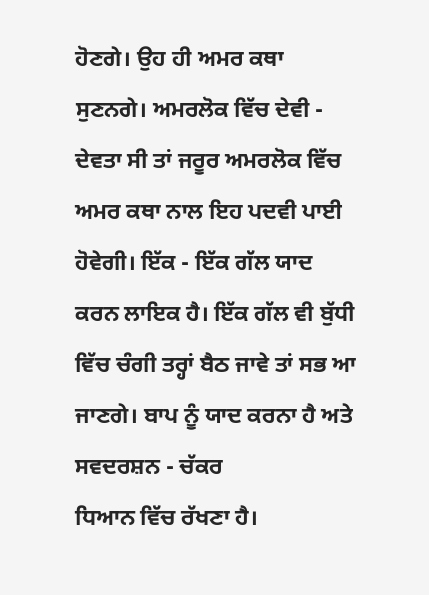ਹੋਣਗੇ। ਉਹ ਹੀ ਅਮਰ ਕਥਾ ਸੁਣਨਗੇ। ਅਮਰਲੋਕ ਵਿੱਚ ਦੇਵੀ - ਦੇਵਤਾ ਸੀ ਤਾਂ ਜਰੂਰ ਅਮਰਲੋਕ ਵਿੱਚ
ਅਮਰ ਕਥਾ ਨਾਲ ਇਹ ਪਦਵੀ ਪਾਈ ਹੋਵੇਗੀ। ਇੱਕ - ਇੱਕ ਗੱਲ ਯਾਦ ਕਰਨ ਲਾਇਕ ਹੈ। ਇੱਕ ਗੱਲ ਵੀ ਬੁੱਧੀ
ਵਿੱਚ ਚੰਗੀ ਤਰ੍ਹਾਂ ਬੈਠ ਜਾਵੇ ਤਾਂ ਸਭ ਆ ਜਾਣਗੇ। ਬਾਪ ਨੂੰ ਯਾਦ ਕਰਨਾ ਹੈ ਅਤੇ ਸਵਦਰਸ਼ਨ - ਚੱਕਰ
ਧਿਆਨ ਵਿੱਚ ਰੱਖਣਾ ਹੈ।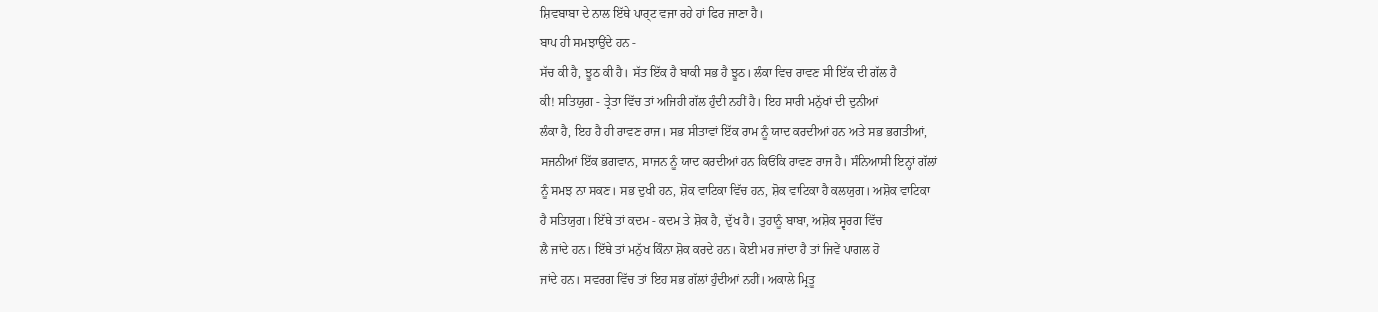ਸ਼ਿਵਬਾਬਾ ਦੇ ਨਾਲ ਇੱਥੇ ਪਾਰ੍ਟ ਵਜਾ ਰਹੇ ਹਾਂ ਫਿਰ ਜਾਣਾ ਹੈ।
ਬਾਪ ਹੀ ਸਮਝਾਉਂਦੇ ਹਨ -
ਸੱਚ ਕੀ ਹੈ, ਝੂਠ ਕੀ ਹੈ। ਸੱਤ ਇੱਕ ਹੈ ਬਾਕੀ ਸਭ ਹੈ ਝੂਠ। ਲੰਕਾ ਵਿਚ ਰਾਵਣ ਸੀ ਇੱਕ ਦੀ ਗੱਲ ਹੈ
ਕੀ! ਸਤਿਯੁਗ - ਤ੍ਰੇਤਾ ਵਿੱਚ ਤਾਂ ਅਜਿਹੀ ਗੱਲ ਹੁੰਦੀ ਨਹੀਂ ਹੈ। ਇਹ ਸਾਰੀ ਮਨੁੱਖਾਂ ਦੀ ਦੁਨੀਆਂ
ਲੰਕਾ ਹੈ, ਇਹ ਹੈ ਹੀ ਰਾਵਣ ਰਾਜ। ਸਭ ਸੀਤਾਵਾਂ ਇੱਕ ਰਾਮ ਨੂੰ ਯਾਦ ਕਰਦੀਆਂ ਹਨ ਅਤੇ ਸਭ ਭਗਤੀਆਂ,
ਸਜਨੀਆਂ ਇੱਕ ਭਗਵਾਨ, ਸਾਜਨ ਨੂੰ ਯਾਦ ਕਰਦੀਆਂ ਹਨ ਕਿਓਂਕਿ ਰਾਵਣ ਰਾਜ ਹੈ। ਸੰਨਿਆਸੀ ਇਨ੍ਹਾਂ ਗੱਲਾਂ
ਨੂੰ ਸਮਝ ਨਾ ਸਕਣ। ਸਭ ਦੁਖੀ ਹਨ, ਸ਼ੋਕ ਵਾਟਿਕਾ ਵਿੱਚ ਹਨ, ਸ਼ੋਕ ਵਾਟਿਕਾ ਹੈ ਕਲਯੁਗ। ਅਸ਼ੋਕ ਵਾਟਿਕਾ
ਹੈ ਸਤਿਯੁਗ। ਇੱਥੇ ਤਾਂ ਕਦਮ - ਕਦਮ ਤੇ ਸ਼ੋਕ ਹੈ, ਦੁੱਖ ਹੈ। ਤੁਹਾਨੂੰ ਬਾਬਾ, ਅਸ਼ੋਕ ਸ੍ਵਰਗ ਵਿੱਚ
ਲੈ ਜਾਂਦੇ ਹਨ। ਇੱਥੇ ਤਾਂ ਮਨੁੱਖ ਕਿੰਨਾ ਸ਼ੋਕ ਕਰਦੇ ਹਨ। ਕੋਈ ਮਰ ਜਾਂਦਾ ਹੈ ਤਾਂ ਜਿਵੇਂ ਪਾਗਲ ਹੋ
ਜਾਂਦੇ ਹਨ। ਸਵਰਗ ਵਿੱਚ ਤਾਂ ਇਹ ਸਭ ਗੱਲਾਂ ਹੁੰਦੀਆਂ ਨਹੀਂ। ਅਕਾਲੇ ਮ੍ਰਿਤੂ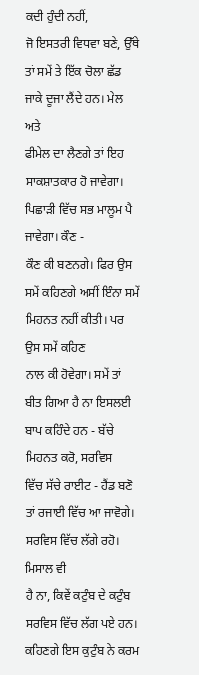ਕਦੀ ਹੁੰਦੀ ਨਹੀਂ,
ਜੋ ਇਸਤਰੀ ਵਿਧਵਾ ਬਣੇ, ਉੱਥੇ ਤਾਂ ਸਮੇਂ ਤੇ ਇੱਕ ਚੋਲਾ ਛੱਡ ਜਾਕੇ ਦੂਜਾ ਲੈਂਦੇ ਹਨ। ਮੇਲ ਅਤੇ
ਫੀਮੇਲ ਦਾ ਲੈਣਗੇ ਤਾਂ ਇਹ ਸਾਕਸ਼ਾਤਕਾਰ ਹੋ ਜਾਵੇਗਾ। ਪਿਛਾੜੀ ਵਿੱਚ ਸਭ ਮਾਲੂਮ ਪੈ ਜਾਵੇਗਾ। ਕੌਣ -
ਕੌਣ ਕੀ ਬਣਨਗੇ। ਫਿਰ ਉਸ ਸਮੇਂ ਕਹਿਣਗੇ ਅਸੀਂ ਇੰਨਾ ਸਮੇਂ ਮਿਹਨਤ ਨਹੀਂ ਕੀਤੀ। ਪਰ ਉਸ ਸਮੇਂ ਕਹਿਣ
ਨਾਲ ਕੀ ਹੋਵੇਗਾ। ਸਮੇਂ ਤਾਂ ਬੀਤ ਗਿਆ ਹੈ ਨਾ ਇਸਲਈ ਬਾਪ ਕਹਿੰਦੇ ਹਨ - ਬੱਚੇ ਮਿਹਨਤ ਕਰੋ, ਸਰਵਿਸ
ਵਿੱਚ ਸੱਚੇ ਰਾਈਟ - ਹੈਂਡ ਬਣੋ ਤਾਂ ਰਜਾਈ ਵਿੱਚ ਆ ਜਾਵੋਗੇ। ਸਰਵਿਸ ਵਿੱਚ ਲੱਗੇ ਰਹੋ। ਮਿਸਾਲ ਵੀ
ਹੈ ਨਾ, ਕਿਵੇਂ ਕਟੁੰਬ ਦੇ ਕਟੁੰਬ ਸਰਵਿਸ ਵਿੱਚ ਲੱਗ ਪਏ ਹਨ। ਕਹਿਣਗੇ ਇਸ ਕੁਟੁੰਬ ਨੇ ਕਰਮ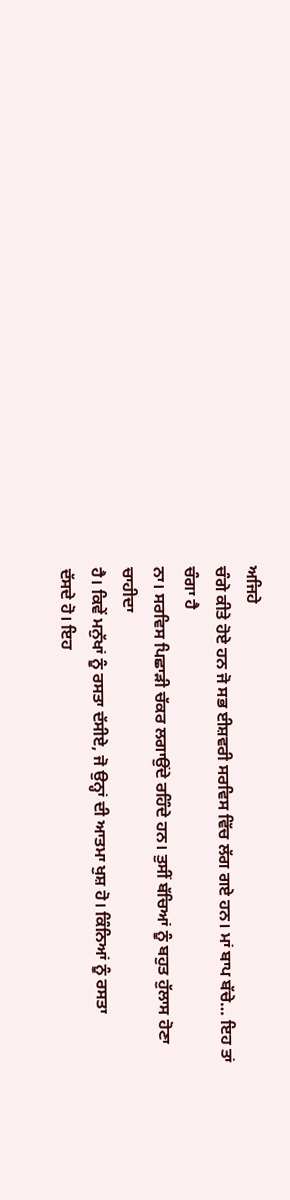ਅਜਿਹੇ
ਚੰਗੇ ਕੀਤੇ ਹੋਏ ਹਨ ਜੋ ਸਭ ਈਸ਼ਵਰੀ ਸਰਵਿਸ ਵਿੱਚ ਲੱਗ ਗਏ ਹਨ। ਮਾਂ ਬਾਪ ਬੱਚੇ… ਇਹ ਤਾਂ ਚੰਗਾ ਹੈ
ਨਾ। ਸਰਵਿਸ ਪਿਛਾੜੀ ਚੱਕਰ ਲਗਾਉਂਦੇ ਰਹਿੰਦੇ ਹਨ। ਤੁਸੀਂ ਬੱਚਿਆਂ ਨੂੰ ਬਹੁਤ ਹੁੱਲਾਸ ਹੋਣਾ ਚਾਹੀਦਾ
ਹੈ। ਕਿਵੇਂ ਮਨੁੱਖਾਂ ਨੂੰ ਰਸਤਾ ਦੱਸੀਏ, ਜੋ ਉਨ੍ਹਾਂ ਦੀ ਆਤਮਾ ਖੁਸ਼ ਹੋ। ਕਿੰਨਿਆਂ ਨੂੰ ਰਸਤਾ
ਦੱਸਦੇ ਹੋ। ਇਹ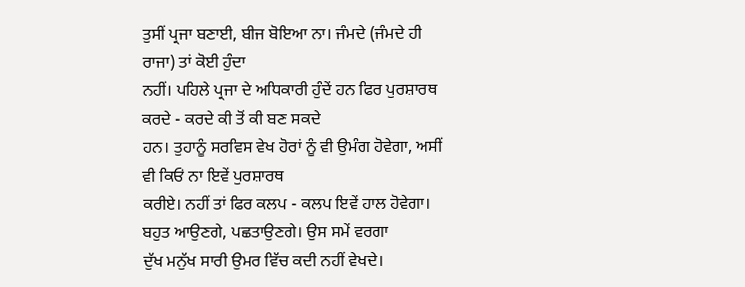ਤੁਸੀਂ ਪ੍ਰਜਾ ਬਣਾਈ, ਬੀਜ ਬੋਇਆ ਨਾ। ਜੰਮਦੇ (ਜੰਮਦੇ ਹੀ ਰਾਜਾ) ਤਾਂ ਕੋਈ ਹੁੰਦਾ
ਨਹੀਂ। ਪਹਿਲੇ ਪ੍ਰਜਾ ਦੇ ਅਧਿਕਾਰੀ ਹੁੰਦੇਂ ਹਨ ਫਿਰ ਪੁਰਸ਼ਾਰਥ ਕਰਦੇ - ਕਰਦੇ ਕੀ ਤੋਂ ਕੀ ਬਣ ਸਕਦੇ
ਹਨ। ਤੁਹਾਨੂੰ ਸਰਵਿਸ ਵੇਖ ਹੋਰਾਂ ਨੂੰ ਵੀ ਉਮੰਗ ਹੋਵੇਗਾ, ਅਸੀਂ ਵੀ ਕਿਓਂ ਨਾ ਇਵੇਂ ਪੁਰਸ਼ਾਰਥ
ਕਰੀਏ। ਨਹੀਂ ਤਾਂ ਫਿਰ ਕਲਪ - ਕਲਪ ਇਵੇਂ ਹਾਲ ਹੋਵੇਗਾ। ਬਹੁਤ ਆਉਣਗੇ, ਪਛਤਾਉਣਗੇ। ਉਸ ਸਮੇਂ ਵਰਗਾ
ਦੁੱਖ ਮਨੁੱਖ ਸਾਰੀ ਉਮਰ ਵਿੱਚ ਕਦੀ ਨਹੀਂ ਵੇਖਦੇ।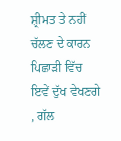ਸ਼੍ਰੀਮਤ ਤੇ ਨਹੀਂ ਚੱਲਣ ਦੇ ਕਾਰਨ ਪਿਛਾੜੀ ਵਿੱਚ
ਇਵੇਂ ਦੁੱਖ ਵੇਖਣਗੇ , ਗੱਲ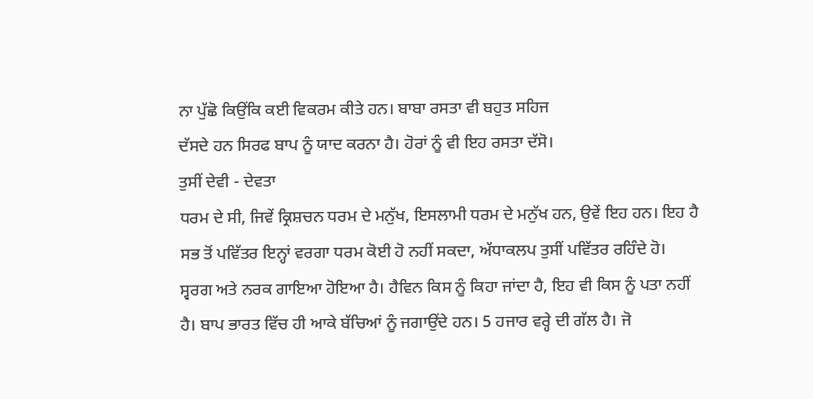ਨਾ ਪੁੱਛੋ ਕਿਉਂਕਿ ਕਈ ਵਿਕਰਮ ਕੀਤੇ ਹਨ। ਬਾਬਾ ਰਸਤਾ ਵੀ ਬਹੁਤ ਸਹਿਜ
ਦੱਸਦੇ ਹਨ ਸਿਰਫ ਬਾਪ ਨੂੰ ਯਾਦ ਕਰਨਾ ਹੈ। ਹੋਰਾਂ ਨੂੰ ਵੀ ਇਹ ਰਸਤਾ ਦੱਸੋ।
ਤੁਸੀਂ ਦੇਵੀ - ਦੇਵਤਾ
ਧਰਮ ਦੇ ਸੀ, ਜਿਵੇਂ ਕ੍ਰਿਸ਼ਚਨ ਧਰਮ ਦੇ ਮਨੁੱਖ, ਇਸਲਾਮੀ ਧਰਮ ਦੇ ਮਨੁੱਖ ਹਨ, ਉਵੇਂ ਇਹ ਹਨ। ਇਹ ਹੈ
ਸਭ ਤੋਂ ਪਵਿੱਤਰ ਇਨ੍ਹਾਂ ਵਰਗਾ ਧਰਮ ਕੋਈ ਹੋ ਨਹੀਂ ਸਕਦਾ, ਅੱਧਾਕਲਪ ਤੁਸੀਂ ਪਵਿੱਤਰ ਰਹਿੰਦੇ ਹੋ।
ਸ੍ਵਰਗ ਅਤੇ ਨਰਕ ਗਾਇਆ ਹੋਇਆ ਹੈ। ਹੈਵਿਨ ਕਿਸ ਨੂੰ ਕਿਹਾ ਜਾਂਦਾ ਹੈ, ਇਹ ਵੀ ਕਿਸ ਨੂੰ ਪਤਾ ਨਹੀਂ
ਹੈ। ਬਾਪ ਭਾਰਤ ਵਿੱਚ ਹੀ ਆਕੇ ਬੱਚਿਆਂ ਨੂੰ ਜਗਾਉਂਦੇ ਹਨ। 5 ਹਜਾਰ ਵਰ੍ਹੇ ਦੀ ਗੱਲ ਹੈ। ਜੋ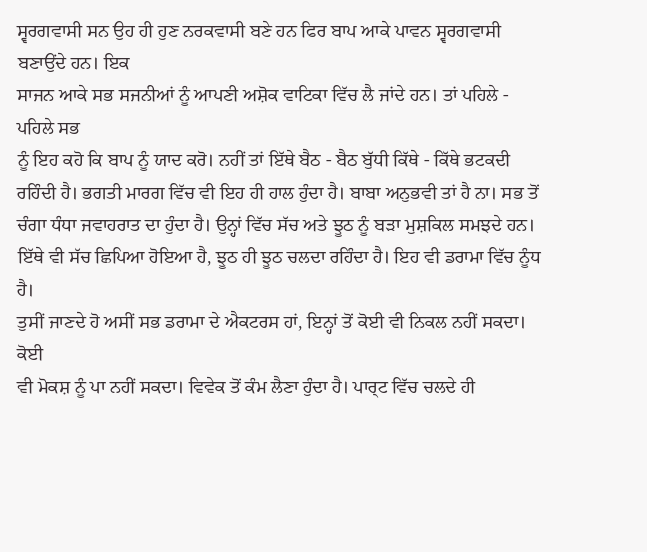ਸ੍ਵਰਗਵਾਸੀ ਸਨ ਉਹ ਹੀ ਹੁਣ ਨਰਕਵਾਸੀ ਬਣੇ ਹਨ ਫਿਰ ਬਾਪ ਆਕੇ ਪਾਵਨ ਸ੍ਵਰਗਵਾਸੀ ਬਣਾਉਂਦੇ ਹਨ। ਇਕ
ਸਾਜਨ ਆਕੇ ਸਭ ਸਜਨੀਆਂ ਨੂੰ ਆਪਣੀ ਅਸ਼ੋਕ ਵਾਟਿਕਾ ਵਿੱਚ ਲੈ ਜਾਂਦੇ ਹਨ। ਤਾਂ ਪਹਿਲੇ - ਪਹਿਲੇ ਸਭ
ਨੂੰ ਇਹ ਕਹੋ ਕਿ ਬਾਪ ਨੂੰ ਯਾਦ ਕਰੋ। ਨਹੀਂ ਤਾਂ ਇੱਥੇ ਬੈਠ - ਬੈਠ ਬੁੱਧੀ ਕਿੱਥੇ - ਕਿੱਥੇ ਭਟਕਦੀ
ਰਹਿੰਦੀ ਹੈ। ਭਗਤੀ ਮਾਰਗ ਵਿੱਚ ਵੀ ਇਹ ਹੀ ਹਾਲ ਹੁੰਦਾ ਹੈ। ਬਾਬਾ ਅਨੁਭਵੀ ਤਾਂ ਹੈ ਨਾ। ਸਭ ਤੋਂ
ਚੰਗਾ ਧੰਧਾ ਜਵਾਹਰਾਤ ਦਾ ਹੁੰਦਾ ਹੈ। ਉਨ੍ਹਾਂ ਵਿੱਚ ਸੱਚ ਅਤੇ ਝੂਠ ਨੂੰ ਬੜਾ ਮੁਸ਼ਕਿਲ ਸਮਝਦੇ ਹਨ।
ਇੱਥੇ ਵੀ ਸੱਚ ਛਿਪਿਆ ਹੋਇਆ ਹੈ, ਝੂਠ ਹੀ ਝੂਠ ਚਲਦਾ ਰਹਿੰਦਾ ਹੈ। ਇਹ ਵੀ ਡਰਾਮਾ ਵਿੱਚ ਨੂੰਧ ਹੈ।
ਤੁਸੀਂ ਜਾਣਦੇ ਹੋ ਅਸੀਂ ਸਭ ਡਰਾਮਾ ਦੇ ਐਕਟਰਸ ਹਾਂ, ਇਨ੍ਹਾਂ ਤੋਂ ਕੋਈ ਵੀ ਨਿਕਲ ਨਹੀਂ ਸਕਦਾ। ਕੋਈ
ਵੀ ਮੋਕਸ਼ ਨੂੰ ਪਾ ਨਹੀਂ ਸਕਦਾ। ਵਿਵੇਕ ਤੋਂ ਕੰਮ ਲੈਣਾ ਹੁੰਦਾ ਹੈ। ਪਾਰ੍ਟ ਵਿੱਚ ਚਲਦੇ ਹੀ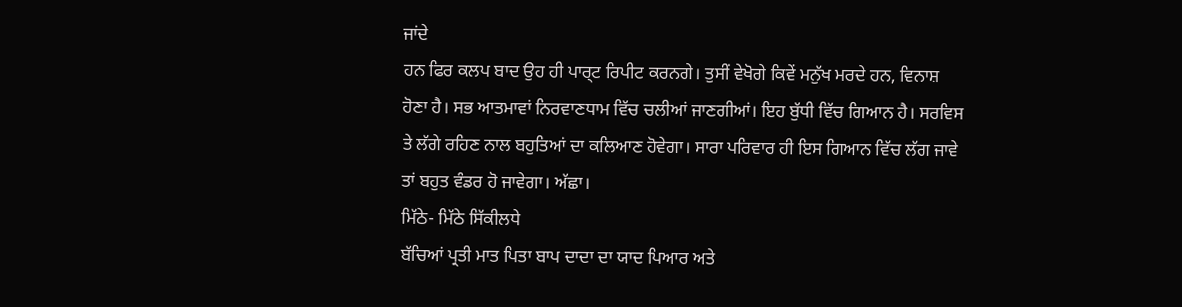ਜਾਂਦੇ
ਹਨ ਫਿਰ ਕਲਪ ਬਾਦ ਉਹ ਹੀ ਪਾਰ੍ਟ ਰਿਪੀਟ ਕਰਨਗੇ। ਤੁਸੀਂ ਵੇਖੋਗੇ ਕਿਵੇਂ ਮਨੁੱਖ ਮਰਦੇ ਹਨ, ਵਿਨਾਸ਼
ਹੋਣਾ ਹੈ। ਸਭ ਆਤਮਾਵਾਂ ਨਿਰਵਾਣਧਾਮ ਵਿੱਚ ਚਲੀਆਂ ਜਾਣਗੀਆਂ। ਇਹ ਬੁੱਧੀ ਵਿੱਚ ਗਿਆਨ ਹੈ। ਸਰਵਿਸ
ਤੇ ਲੱਗੇ ਰਹਿਣ ਨਾਲ ਬਹੁਤਿਆਂ ਦਾ ਕਲਿਆਣ ਹੋਵੇਗਾ। ਸਾਰਾ ਪਰਿਵਾਰ ਹੀ ਇਸ ਗਿਆਨ ਵਿੱਚ ਲੱਗ ਜਾਵੇ
ਤਾਂ ਬਹੁਤ ਵੰਡਰ ਹੋ ਜਾਵੇਗਾ। ਅੱਛਾ।
ਮਿੱਠੇ- ਮਿੱਠੇ ਸਿੱਕੀਲਧੇ
ਬੱਚਿਆਂ ਪ੍ਰਤੀ ਮਾਤ ਪਿਤਾ ਬਾਪ ਦਾਦਾ ਦਾ ਯਾਦ ਪਿਆਰ ਅਤੇ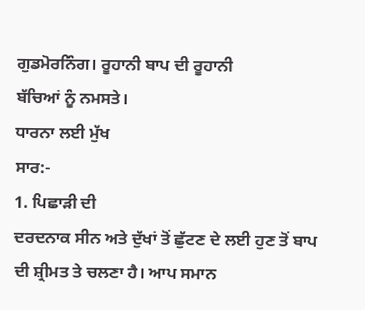ਗੁਡਮੋਰਨਿੰਗ। ਰੂਹਾਨੀ ਬਾਪ ਦੀ ਰੂਹਾਨੀ
ਬੱਚਿਆਂ ਨੂੰ ਨਮਸਤੇ।
ਧਾਰਨਾ ਲਈ ਮੁੱਖ
ਸਾਰ:-
1. ਪਿਛਾੜੀ ਦੀ
ਦਰਦਨਾਕ ਸੀਨ ਅਤੇ ਦੁੱਖਾਂ ਤੋਂ ਛੁੱਟਣ ਦੇ ਲਈ ਹੁਣ ਤੋਂ ਬਾਪ ਦੀ ਸ਼੍ਰੀਮਤ ਤੇ ਚਲਣਾ ਹੈ। ਆਪ ਸਮਾਨ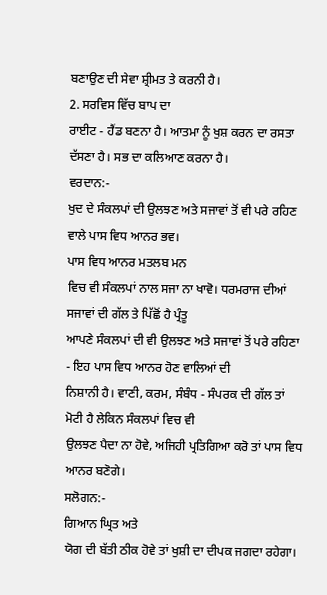ਬਣਾਉਣ ਦੀ ਸੇਵਾ ਸ਼੍ਰੀਮਤ ਤੇ ਕਰਨੀ ਹੈ।
2. ਸਰਵਿਸ ਵਿੱਚ ਬਾਪ ਦਾ
ਰਾਈਟ - ਹੈਂਡ ਬਣਨਾ ਹੈ। ਆਤਮਾ ਨੂੰ ਖੁਸ਼ ਕਰਨ ਦਾ ਰਸਤਾ ਦੱਸਣਾ ਹੈ। ਸਭ ਦਾ ਕਲਿਆਣ ਕਰਨਾ ਹੈ।
ਵਰਦਾਨ:-
ਖੁਦ ਦੇ ਸੰਕਲਪਾਂ ਦੀ ਉਲਝਣ ਅਤੇ ਸਜਾਵਾਂ ਤੋਂ ਵੀ ਪਰੇ ਰਹਿਣ ਵਾਲੇ ਪਾਸ ਵਿਧ ਆਨਰ ਭਵ।
ਪਾਸ ਵਿਧ ਆਨਰ ਮਤਲਬ ਮਨ
ਵਿਚ ਵੀ ਸੰਕਲਪਾਂ ਨਾਲ ਸਜਾ ਨਾ ਖਾਵੋ। ਧਰਮਰਾਜ ਦੀਆਂ ਸਜਾਵਾਂ ਦੀ ਗੱਲ ਤੇ ਪਿੱਛੋਂ ਹੈ ਪ੍ਰੰਤੂ
ਆਪਣੇ ਸੰਕਲਪਾਂ ਦੀ ਵੀ ਉਲਝਣ ਅਤੇ ਸਜਾਵਾਂ ਤੋਂ ਪਰੇ ਰਹਿਣਾ - ਇਹ ਪਾਸ ਵਿਧ ਆਨਰ ਹੋਣ ਵਾਲਿਆਂ ਦੀ
ਨਿਸ਼ਾਨੀ ਹੈ। ਵਾਣੀ, ਕਰਮ, ਸੰਬੰਧ - ਸੰਪਰਕ ਦੀ ਗੱਲ ਤਾਂ ਮੋਟੀ ਹੈ ਲੇਕਿਨ ਸੰਕਲਪਾਂ ਵਿਚ ਵੀ
ਉਲਝਣ ਪੈਦਾ ਨਾ ਹੋਵੇ, ਅਜਿਹੀ ਪ੍ਰਤਿਗਿਆ ਕਰੋ ਤਾਂ ਪਾਸ ਵਿਧ ਆਨਰ ਬਣੋਗੇ।
ਸਲੋਗਨ:-
ਗਿਆਨ ਘ੍ਰਿਤ ਅਤੇ
ਯੋਗ ਦੀ ਬੱਤੀ ਠੀਕ ਹੋਵੇ ਤਾਂ ਖੁਸ਼ੀ ਦਾ ਦੀਪਕ ਜਗਦਾ ਰਹੇਗਾ।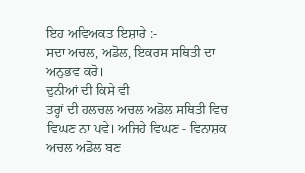ਇਹ ਅਵਿਅਕਤ ਇਸ਼ਾਰੇ :-
ਸਦਾ ਅਚਲ, ਅਡੋਲ, ਇਕਰਸ ਸਥਿਤੀ ਦਾ ਅਨੁਭਵ ਕਰੋ।
ਦੁਨੀਆਂ ਦੀ ਕਿਸੇ ਵੀ
ਤਰ੍ਹਾਂ ਦੀ ਹਲਚਲ ਅਚਲ ਅਡੋਲ ਸਥਿਤੀ ਵਿਚ ਵਿਘਣ ਨਾ ਪਵੇ। ਅਜਿਹੇ ਵਿਘਣ - ਵਿਨਾਸ਼ਕ ਅਚਲ ਅਡੋਲ ਬਣ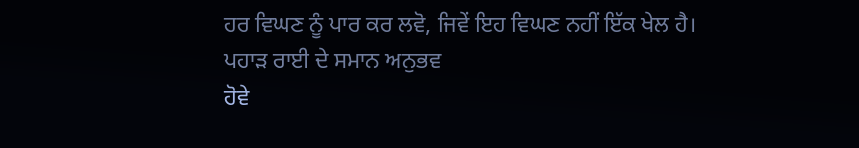ਹਰ ਵਿਘਣ ਨੂੰ ਪਾਰ ਕਰ ਲਵੋ, ਜਿਵੇਂ ਇਹ ਵਿਘਣ ਨਹੀਂ ਇੱਕ ਖੇਲ ਹੈ। ਪਹਾੜ ਰਾਈ ਦੇ ਸਮਾਨ ਅਨੁਭਵ
ਹੋਵੇ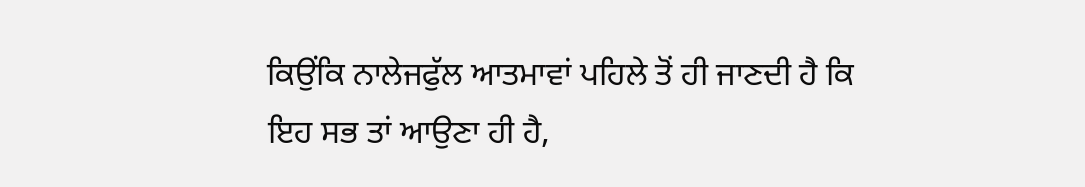ਕਿਉਂਕਿ ਨਾਲੇਜਫੁੱਲ ਆਤਮਾਵਾਂ ਪਹਿਲੇ ਤੋਂ ਹੀ ਜਾਣਦੀ ਹੈ ਕਿ ਇਹ ਸਭ ਤਾਂ ਆਉਣਾ ਹੀ ਹੈ,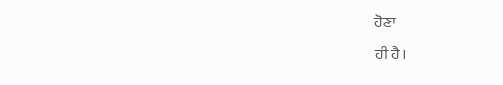ਹੋਣਾ
ਹੀ ਹੈ।